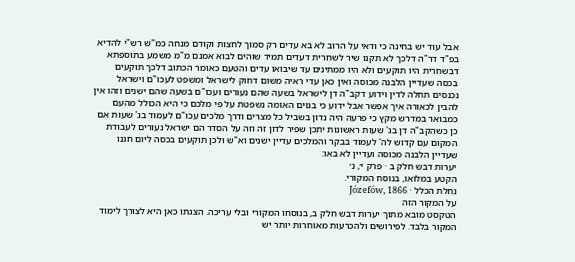אבל עוד יש בחינה כי ודאי על הרוב לא בא עדים רק סמוך לחצות וקודם מנחה כמ"ש רש"י להדיא בפ"ד דר"ה דלכך לא תקנו שיר לשחרית דעדים תמיד שוהים לבוא אמנם מ"מ משמע בתוספתא דבשחרית היו תוקעים ולא היו ממתינים עד שיבואו עדים והטעם כאומר הכתוב דלכך תוקעים בכסה שעדיין הלבנה מכוסה ואין כאן עדי ראיה משום דחוק לישראל ומשפט לעכו"ם וישראל נכנסים תחלה לדין וידוע דקב"ה דן לישראל בשעה שהם נעורים ועכו"ם בשעה שהם ישנים וזהו אין להבין לכאורה איך אפשר אבל ידוע כי בגוים האומה נשפטת על פי מלכם כי היא הכולל מהעם כמבואר במדרש מקץ כי פרעה היה נדון בשביל כל מצרים ודרך מלכים עכו"ם לעמוד בג' שעות אם כן כשהקב"ה דן בג' שעות ראשונות יתכן שפיר לדון זה וזה על הסדר הם ישראל נעורים לעבודת המקום עם קדוש לה' לעמוד בבקר והמלכים עדיין ישנים וא"ש ולכן תוקעים בכסה ליום חגנו שעדיין הלבנה מכוסה ועדיין לא באו:
יערות דבש חלק ב · פרק י׳, נ׳
הקטע במלואו, בנוסח המקורי.
נחלת הכלל · Józefów, 1866
על המקור הזה
הטקסט מובא מתוך יערות דבש חלק ב, בנוסחו המקורי ובלי עריכה. הצגתו כאן היא לצורך לימוד המקור בלבד. לפירושים ולהכרעות מאוחרות יותר יש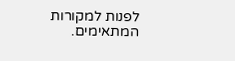לפנות למקורות המתאימים.